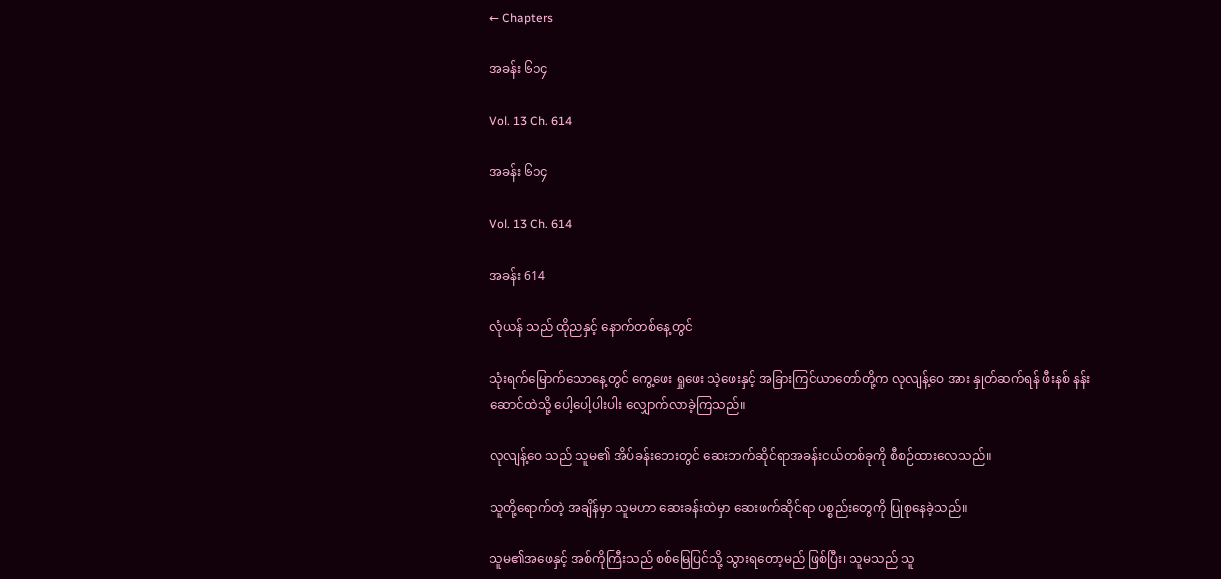← Chapters

အခန်း ၆၁၄

Vol. 13 Ch. 614

အခန်း ၆၁၄

Vol. 13 Ch. 614

အခန်း 614

လုံယန် သည် ထိုညနှင့် နောက်တစ်နေ့တွင်

သုံးရက်မြောက်သောနေ့တွင် ကွေ့ဖေး ရှုဖေး သဲ့ဖေးနှင့် အခြားကြင်ယာတော်တို့က လုလျန့်ဝေ အား နှုတ်ဆက်ရန် ဖီးနစ် နန်းဆောင်ထဲသို့ ပေါ့ပေါ့ပါးပါး လျှောက်လာခဲ့ကြသည်။

လုလျန့်ဝေ သည် သူမ၏ အိပ်ခန်းဘေးတွင် ဆေးဘက်ဆိုင်ရာအခန်းငယ်တစ်ခုကို စီစဉ်ထားလေသည်။

သူတို့ရောက်တဲ့ အချိန်မှာ သူမဟာ ဆေးခန်းထဲမှာ ဆေးဖက်ဆိုင်ရာ ပစ္စည်းတွေကို ပြုစုနေခဲ့သည်။

သူမ၏အဖေနှင့် အစ်ကိုကြီးသည် စစ်မြေပြင်သို့ သွားရတော့မည် ဖြစ်ပြီး၊ သူမသည် သူ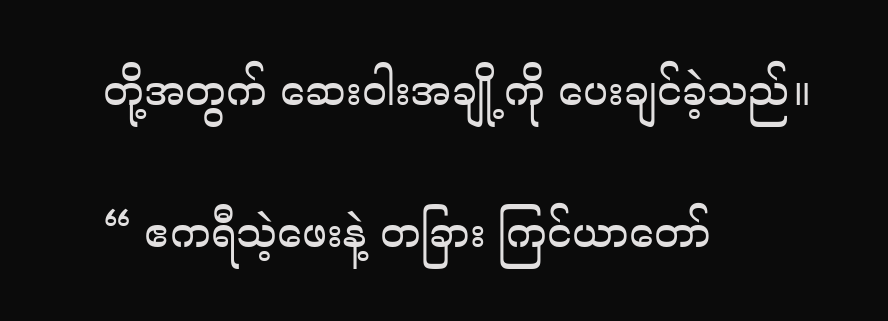တို့အတွက် ဆေးဝါးအချို့ကို ပေးချင်ခဲ့သည်။

“ ဧကရီသဲ့ဖေးနဲ့ တခြား ကြင်ယာတော်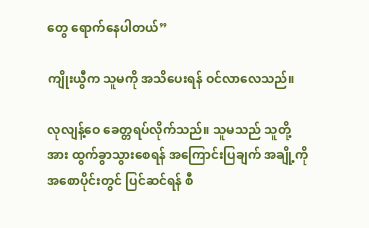တွေ ရောက်နေပါတယ်”

ကျိုးယွီက သူမကို အသိပေးရန် ဝင်လာလေသည်။

လုလျန့်ဝေ ခေတ္တရပ်လိုက်သည်။ သူမသည် သူတို့အား ထွက်ခွာသွားစေရန် အကြောင်းပြချက် အချို့ကို အစောပိုင်းတွင် ပြင်ဆင်ရန် စီ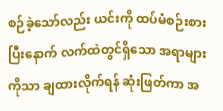စဉ်ခဲ့သော်လည်း ယင်းကို ထပ်မံစဉ်းစားပြီးနောက် လက်ထဲတွင်ရှိသော အရာများကိုသာ ချထားလိုက်ရန် ဆုံးဖြတ်ကာ အ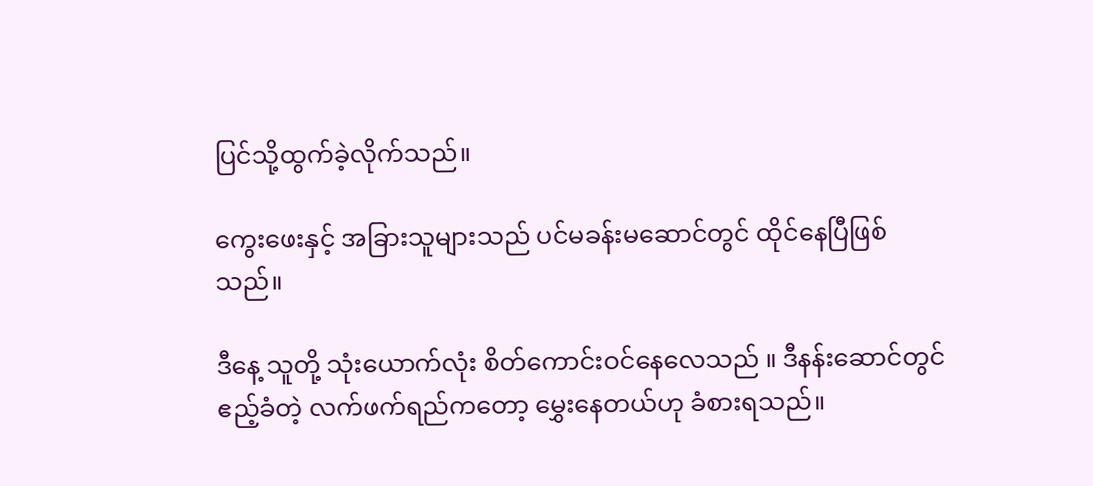ပြင်သို့ထွက်ခဲ့လိုက်သည်။

ကွေးဖေးနှင့် အခြားသူများသည် ပင်မခန်းမဆောင်တွင် ထိုင်နေပြီဖြစ်သည်။

ဒီနေ့ သူတို့ သုံးယောက်လုံး စိတ်ကောင်းဝင်နေလေသည် ။ ဒီနန်းဆောင်တွင် ဧည့်ခံတဲ့ လက်ဖက်ရည်ကတော့ မွှေးနေတယ်ဟု ခံစားရသည်။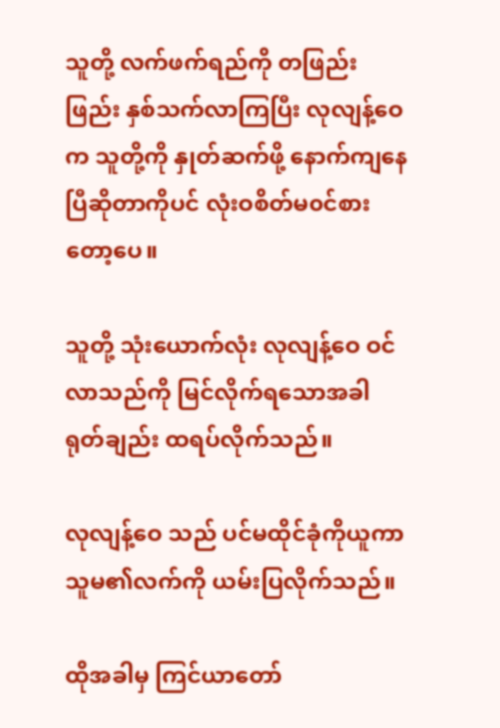သူတို့ လက်ဖက်ရည်ကို တဖြည်းဖြည်း နှစ်သက်လာကြပြီး လုလျန့်ဝေ က သူတို့ကို နှုတ်ဆက်ဖို့ နောက်ကျနေပြီဆိုတာကိုပင် လုံးဝစိတ်မ၀င်စားတော့ပေ။

သူတို့ သုံးယောက်လုံး လုလျန့်ဝေ ဝင်လာသည်ကို မြင်လိုက်ရသောအခါ ရုတ်ချည်း ထရပ်လိုက်သည်။

လုလျန့်ဝေ သည် ပင်မထိုင်ခုံကိုယူကာ သူမ၏လက်ကို ယမ်းပြလိုက်သည်။

ထိုအခါမှ ကြင်ယာတော်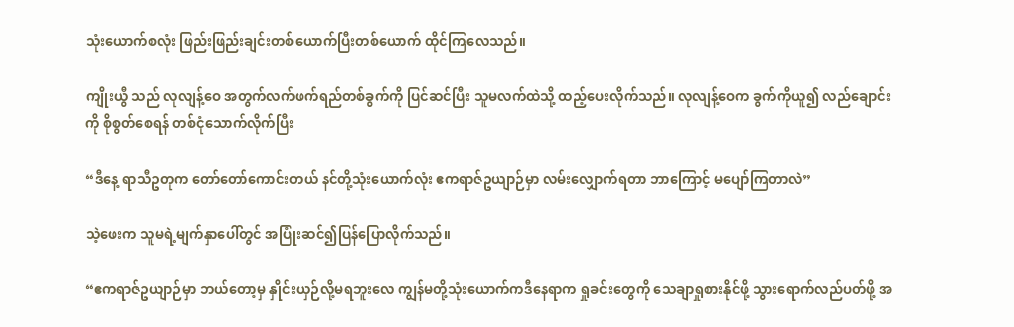သုံးယောက်စလုံး ဖြည်းဖြည်းချင်းတစ်ယောက်ပြီးတစ်ယောက် ထိုင်ကြလေသည်။

ကျိုးယွီ သည် လုလျန့်ဝေ အတွက်လက်ဖက်ရည်တစ်ခွက်ကို ပြင်ဆင်ပြီး သူမလက်ထဲသို့ ထည့်ပေးလိုက်သည်။ လုလျန့်ဝေက ခွက်ကိုယူ၍ လည်ချောင်းကို စိုစွတ်စေရန် တစ်ငုံ‌သောက်လိုက်ပြီး

“ဒီနေ့ ရာသီဥတုက တော်တော်ကောင်းတယ် နင်တို့သုံးယောက်လုံး ဧကရာဇ်ဥယျာဉ်မှာ လမ်းလျှောက်ရတာ ဘာကြောင့် မပျော်ကြတာလဲ”

သဲ့ဖေးက သူမရဲ့မျက်နှာပေါ်တွင် အပြုံးဆင်၍ပြန်ပြောလိုက်သည်။

“ဧကရာဇ်ဥယျာဉ်မှာ ဘယ်တော့မှ နှိုင်းယှဉ်လို့မရဘူးလေ ကျွန်မတို့သုံးယောက်ကဒီနေရာက ရှုခင်းတွေကို သေချာရှုစားနိုင်ဖို့ သွားရောက်လည်ပတ်ဖို့ အ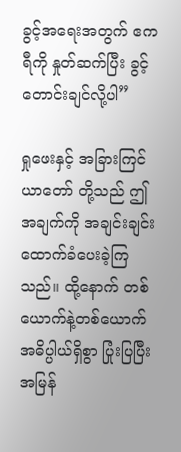ခွင့်အရေးအတွက် ဧကရီကို နှုတ်ဆက်ပြီး ခွင့်တောင်းချင်လို့ပါ”

ရှုဖေးနှင့် အခြားကြင်ယာတော် တို့သည် ဤအချက်ကို အချင်းချင်း ထောက်ခံပေးခဲ့ကြသည်။ ထို့နောက် တစ်ယောက်နဲ့တစ်ယောက် အဓိပ္ပါယ်ရှိစွာ ပြုံးပြပြီး အမြန်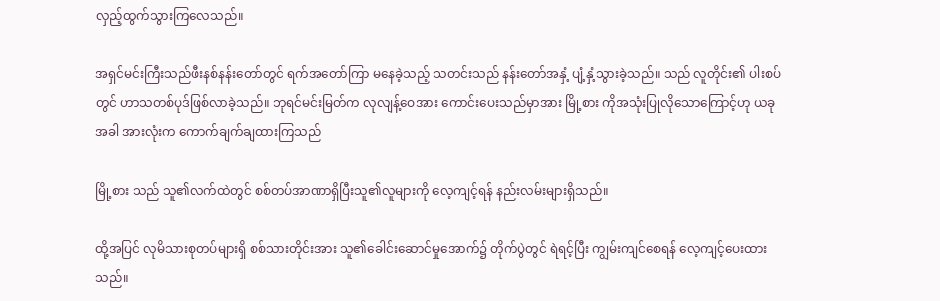လှည့်ထွက်သွားကြလေသည်။

အရှင်မင်းကြီးသည်ဖီးနစ်နန်းတော်တွင် ရက်အတော်ကြာ မနေခဲ့သည့် သတင်းသည် နန်းတော်အနှံ့ ပျံ့နှံ့သွားခဲ့သည်။ သည် လူတိုင်း၏ ပါးစပ်တွင် ဟာသတစ်ပုဒ်ဖြစ်လာခဲ့သည်။ ဘုရင်မင်းမြတ်က လုလျန့်ဝေအား ကောင်းပေးသည်မှာအား မြို့စား ကိုအသုံးပြုလိုသောကြောင့်ဟု ယခုအခါ အားလုံးက ကောက်ချက်ချထားကြသည်

မြို့စား သည် သူ၏လက်ထဲတွင် စစ်တပ်အာဏာရှိပြီးသူ၏လူများကို လေ့ကျင့်ရန် နည်းလမ်းများရှိသည်။

ထို့အပြင် လုမိသားစုတပ်များရှိ စစ်သားတိုင်းအား သူ၏ခေါင်းဆောင်မှုအောက်၌ တိုက်ပွဲတွင် ရဲရင့်ပြီး ကျွမ်းကျင်စေရန် လေ့ကျင့်ပေးထားသည်။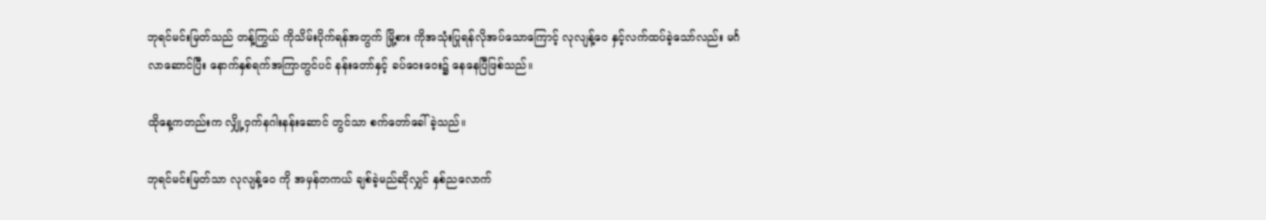ဘုရင်မင်းမြတ်သည် တန့်ကြွယ် ကိုသိမ်းပိုက်ရန်အတွက် မြို့စား ကိုအသုံးပြုရန်လိုအပ်သောကြောင့် လုလျန့်ဝေ နှင့်လက်ထပ်ခဲ့သော်လည်း မင်္ဂလာဆောင်ပြီး နောက်နှစ်ရက်အကြာတွင်ပင် နန်းတော်နှင့် ခပ်ဝေးဝေး၌ နေနေပြီဖြစ်သည်။

ထိုနေ့ကတည်းက လျှို့ဝှက်နဂါးနန်းဆောင် တွင်သာ စက်တော်ခေါ်ခဲ့သည်။

ဘုရင်မင်းမြတ်သာ လုလျန့်ဝေ ကို အမှန်တကယ် ချစ်ခဲ့မည်ဆိုလျှင် နှစ်ညလောက်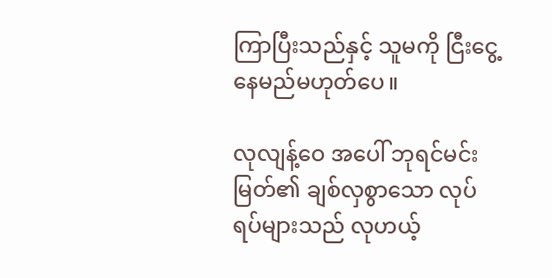ကြာပြီးသည်နှင့် သူမကို ငြီးငွေ့နေမည်မဟုတ်ပေ။

လုလျန့်ဝေ အပေါ် ဘုရင်မင်းမြတ်၏ ချစ်လှစွာသော လုပ်ရပ်များသည် လုဟယ့်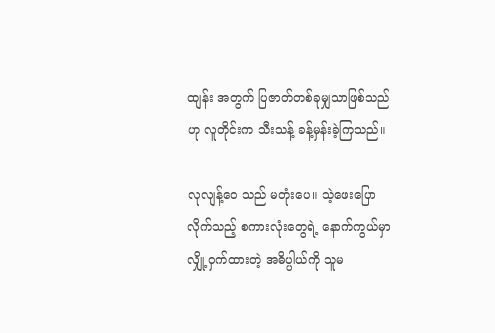ထျန်း အတွက် ပြဇာတ်တစ်ခုမျှသာဖြစ်သည်ဟု လူတိုင်းက သီးသန့် ခန့်မှန်းခဲ့ကြသည်။

လုလျန့်ဝေ သည် မတုံး‌ပေ။ သဲ့ဖေးပြောလိုက်သည့် စကားလုံးတွေရဲ့ နောက်ကွယ်မှာ လျှို့ဝှက်ထားတဲ့ အဓိပ္ပါယ်ကို သူမ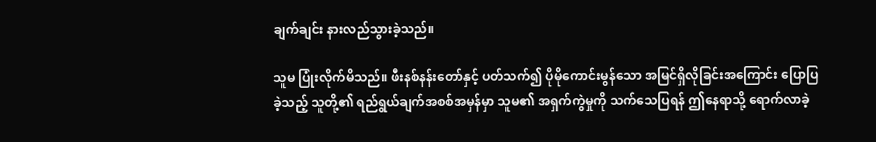ချက်ချင်း နားလည်သွားခဲ့သည်။

သူမ ပြုံးလိုက်မိသည်။ ဖီးနစ်နန်းတော်နှင့် ပတ်သက်၍ ပိုမိုကောင်းမွန်သော အမြင်ရှိလိုခြင်းအကြောင်း ပြောပြခဲ့သည့် သူတို့၏ ရည်ရွယ်ချက်အစစ်အမှန်မှာ သူမ၏ အရှက်ကွဲမှုကို သက်သေပြရန် ဤနေရာသို့ ရောက်လာခဲ့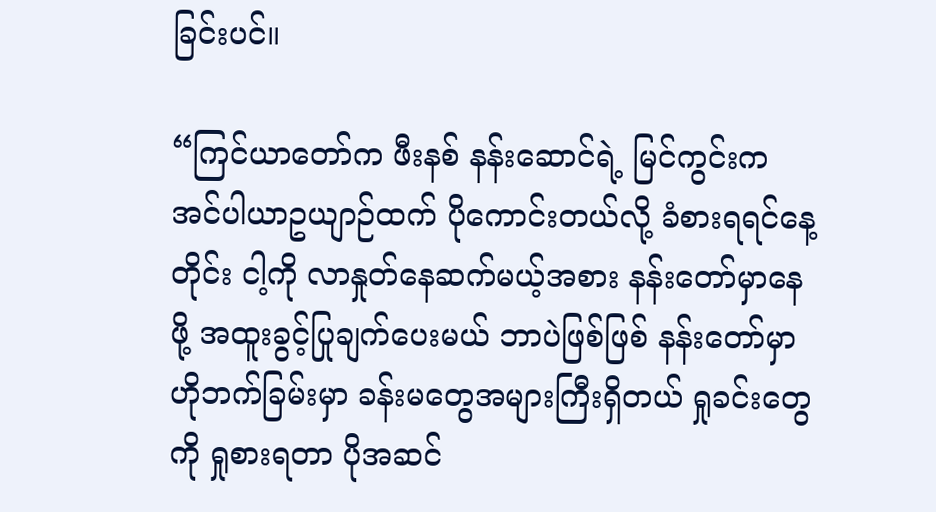ခြင်းပင်။

“ကြင်ယာတော်က ဖီးနစ် နန်းဆောင်ရဲ့ မြင်ကွင်းက အင်ပါယာဥယျာဉ်ထက် ပိုကောင်းတယ်လို့ ခံစားရရင်နေ့တိုင်း ငါ့ကို လာနှုတ်နေဆက်မယ့်အစား နန်းတော်မှာနေဖို့ အထူးခွင့်ပြုချက်ပေးမယ် ဘာပဲဖြစ်ဖြစ် နန်းတော်မှာ ဟိုဘက်ခြမ်းမှာ ခန်းမတွေအများကြီးရှိတယ် ရှုခင်းတွေကို ရှုစားရတာ ပိုအဆင်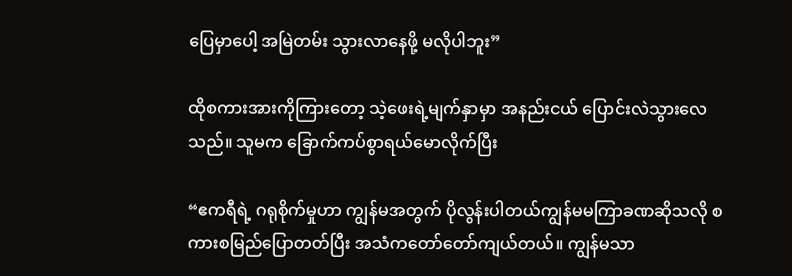ပြေမှာပေါ့ အမြဲတမ်း သွားလာနေဖို့ မလိုပါဘူး”

ထိုစကားအားကိုကြားတော့ သဲ့ဖေးရဲ့မျက်နှာမှာ အနည်းငယ် ပြောင်းလဲသွားလေသည်။ သူမက ခြောက်ကပ်စွာရယ်မောလိုက်ပြီး

“ဧကရီရဲ့ ဂရုစိုက်မှုဟာ ကျွန်မအတွက် ပိုလွန်းပါတယ်ကျွန်မမကြာခဏဆိုသလို စကားစမြည်ပြောတတ်ပြီး အသံကတော်တော်ကျယ်တယ်။ ကျွန်မသာ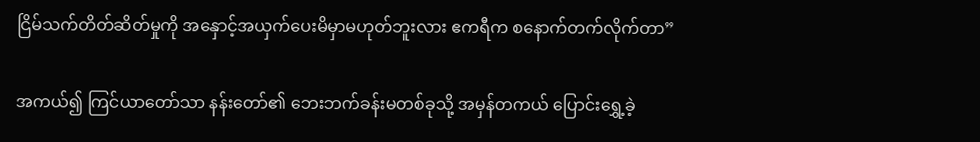ငြိမ်သက်တိတ်ဆိတ်မှုကို အနှောင့်အယှက်ပေးမိမှာမဟုတ်ဘူးလား ဧကရီက စနောက်တက်လိုက်တာ”

အကယ်၍ ကြင်ယာတော်သာ နန်းတော်၏ ဘေးဘက်ခန်းမတစ်ခုသို့ အမှန်တကယ် ပြောင်းရွှေ့ခဲ့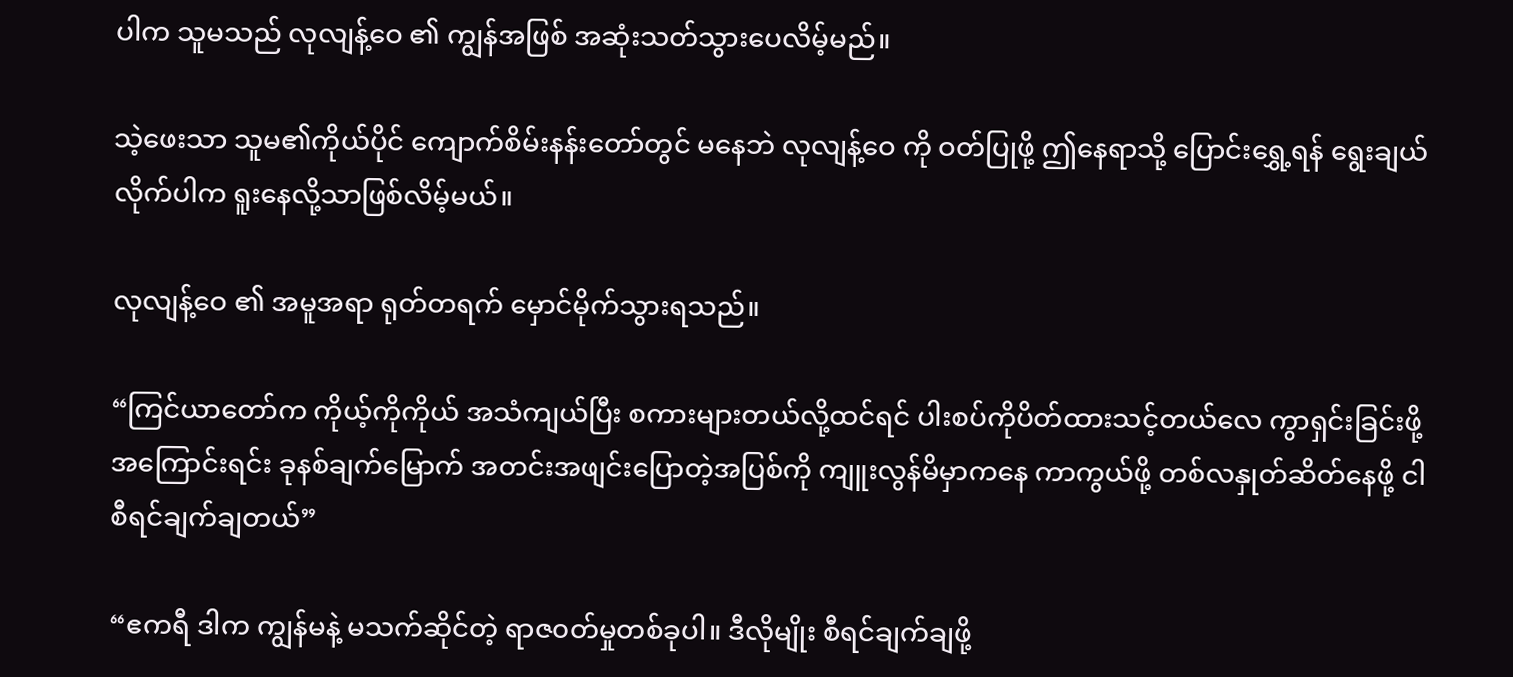ပါက သူမသည် လုလျန့်ဝေ ၏ ကျွန်အဖြစ် အဆုံးသတ်သွားပေလိမ့်မည်။

သဲ့ဖေးသာ သူမ၏ကိုယ်ပိုင် ကျောက်စိမ်းနန်းတော်တွင် မနေဘဲ လုလျန့်ဝေ ကို ဝတ်ပြုဖို့ ဤနေရာသို့ ပြောင်းရွှေ့ရန် ရွေးချယ်လိုက်ပါက ရူးနေလို့သာဖြစ်လိမ့်မယ်။

လုလျန့်ဝေ ၏ အမူအရာ ရုတ်တရက် မှောင်မိုက်သွားရသည်။

“ကြင်ယာတော်က ကိုယ့်ကိုကိုယ် အသံကျယ်ပြီး စကား‌များတယ်လို့ထင်ရင် ပါးစပ်ကိုပိတ်ထားသင့်တယ်လေ ကွာရှင်းခြင်းဖို့ အကြောင်းရင်း ခုနစ်ချက်မြောက် အတင်းအဖျင်းပြောတဲ့အပြစ်ကို ကျူးလွန်မိမှာကနေ ကာကွယ်ဖို့ တစ်လနှုတ်ဆိတ်နေဖို့ ငါ စီရင်ချက်ချတယ်”

“ဧကရီ ဒါက ကျွန်မနဲ့ မသက်ဆိုင်တဲ့ ရာဇ၀တ်မှုတစ်ခုပါ။ ဒီလိုမျိုး စီရင်ချက်ချဖို့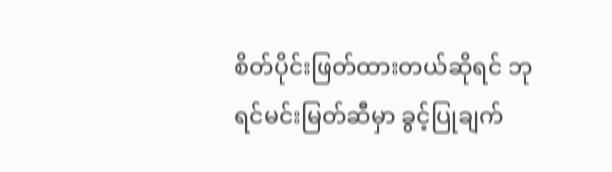စိတ်ပိုင်းဖြတ်ထားတယ်ဆိုရင် ဘုရင်မင်းမြတ်ဆီမှာ ခွင့်ပြုချက်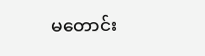မတောင်း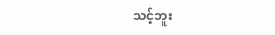သင့်ဘူး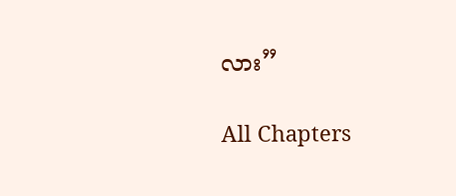လား”

All Chapters